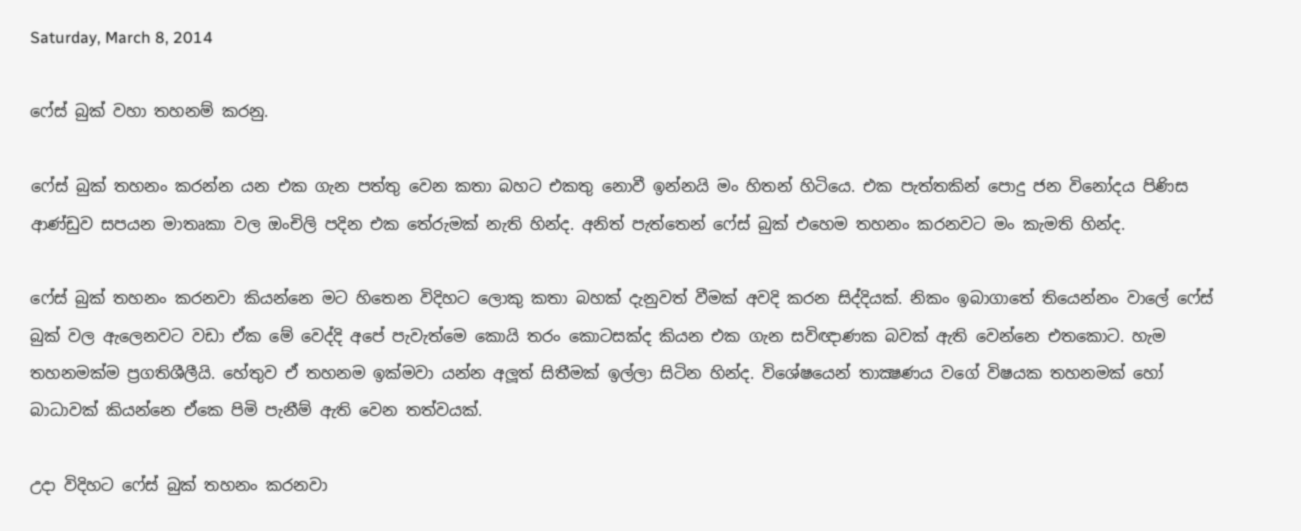Saturday, March 8, 2014

ෆේස් බුක් වහා තහනම් කරනු.

ෆේස් බුක් තහනං කරන්න යන එක ගැන පත්තු වෙන කතා බහට එකතු නොවී ඉන්නයි මං හිතන් හිටියෙ. එක පැත්තකින් පොදු ජන විනෝදය පිණිස ආණ්ඩුව සපයන මාතෘකා වල ඔංචිලි පදින එක තේරුමක් නැති හින්ද. අනිත් පැත්තෙන් ෆේස් බුක් එහෙම තහනං කරනවට මං කැමති හින්ද.

ෆේස් බුක් තහනං කරනවා කියන්නෙ මට හිතෙන විදිහට ලොකු කතා බහක් දැනුවත් වීමක් අවදි කරන සිද්දියක්. නිකං ඉබාගාතේ තියෙන්නං වාලේ ෆේස් බුක් වල ඇලෙනවට වඩා ඒක මේ වෙද්දි අපේ පැවැත්මෙ කොයි තරං කොටසක්ද කියන එක ගැන සවිඥාණක බවක් ඇති වෙන්නෙ එතකොට. හැම තහනමක්ම ප්‍රගතිශීලීයි. හේතුව ඒ තහනම ඉක්මවා යන්න අලූත් සිතීමක් ඉල්ලා සිටින හින්ද. විශේෂයෙන් තාක්‍ෂණය වගේ විෂයක තහනමක් හෝ බාධාවක් කියන්නෙ ඒකෙ පිමි පැනීම් ඇති වෙන තත්වයක්.

උදා විදිහට ෆේස් බුක් තහනං කරනවා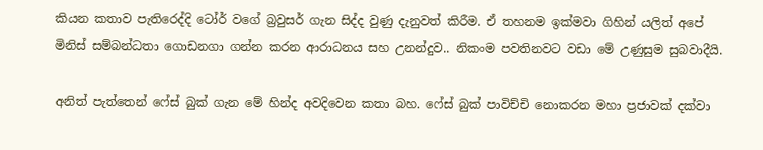කියන කතාව පැතිරෙද්දි ටෝර් වගේ බ්‍රවුසර් ගැන සිද්ද වුණු දැනුවත් කිරීම. ඒ තහනම ඉක්මවා ගිහින් යලිත් අපේ මිනිස් සම්බන්ධතා ගොඩනගා ගන්න කරන ආරාධනය සහ උනන්දුව.. නිකංම පවතිනවට වඩා මේ උණුසුම සුබවාදීයි.

අනිත් පැත්තෙන් ෆේස් බුක් ගැන මේ හින්ද අවදිවෙන කතා බහ. ෆේස් බුක් පාවිච්චි නොකරන මහා ප්‍රජාවක් දක්වා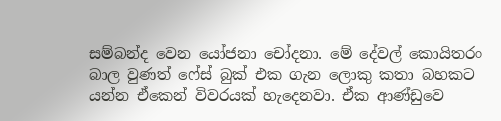සම්බන්ද වෙන යෝජනා චෝදනා. මේ දේවල් කොයිතරං බාල වුණත් ෆේස් බුක් එක ගැන ලොකු කතා බහකට යන්න ඒකෙන් විවරයක් හැදෙනවා. ඒක ආණ්ඩුවෙ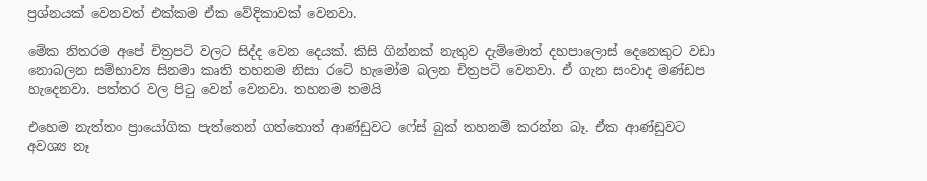ප්‍රශ්නයක් වෙනවත් එක්කම ඒක වේදිකාවක් වෙනවා.

මේක නිතරම අපේ චිත්‍රපටි වලට සිද්ද වෙන දෙයක්. කිසි ගින්නක් නැතුව දැම්මොත් දහපාලොස් දෙනෙකුට වඩා නොබලන සම්භාව්‍ය සිනමා කෘති තහනම නිසා රටේ හැමෝම බලන චිත්‍රපටි වෙනවා. ඒ ගැන සංවාද මණ්ඩප හැදෙනවා. පත්තර වල පිටු වෙන් වෙනවා. තහනම තමයි

එහෙම නැත්තං ප්‍රායෝගික පැත්තෙන් ගත්තොත් ආණ්ඩුවට ෆේස් බුක් තහනම් කරන්න බෑ. ඒක ආණ්ඩුවට අවශ්‍ය නෑ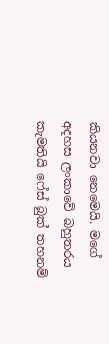කියනවා නෙමෙයි. මගේ අදහස ලංකාවේ බහුතරය කැමතියි ෆේස් බුක් තහනම්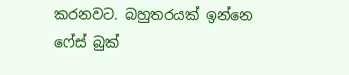කරනවට. බහුතරයක් ඉන්නෙ ෆේස් බුක්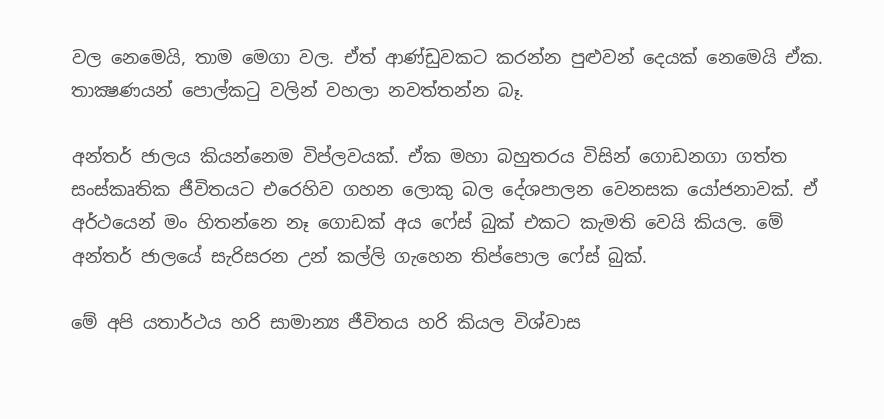වල නෙමෙයි, තාම මෙගා වල. ඒත් ආණ්ඩුවකට කරන්න පුළුවන් දෙයක් නෙමෙයි ඒක. තාක්‍ෂණයන් පොල්කටු වලින් වහලා නවත්තන්න බෑ.

අන්තර් ජාලය කියන්නෙම විප්ලවයක්. ඒක මහා බහුතරය විසින් ගොඩනගා ගත්ත සංස්කෘතික ජීවිතයට එරෙහිව ගහන ලොකු බල දේශපාලන වෙනසක යෝජනාවක්. ඒ අර්ථයෙන් මං හිතන්නෙ නෑ ගොඩක් අය ෆේස් බුක් එකට කැමති වෙයි කියල. මේ අන්තර් ජාලයේ සැරිසරන උන් කල්ලි ගැහෙන තිප්පොල ෆේස් බුක්.

මේ අපි යතාර්ථය හරි සාමාන්‍ය ජීවිතය හරි කියල විශ්වාස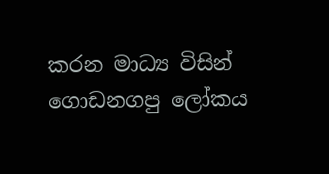කරන මාධ්‍ය විසින් ගොඩනගපු ලෝකය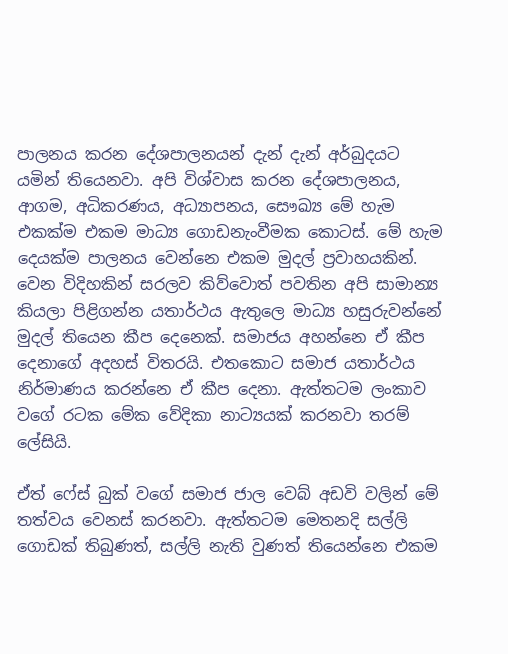පාලනය කරන දේශපාලනයන් දැන් දැන් අර්බුදයට යමින් තියෙනවා. අපි විශ්වාස කරන දේශපාලනය, ආගම, අධිකරණය, අධ්‍යාපනය, සෞඛ්‍ය මේ හැම එකක්ම එකම මාධ්‍ය ගොඩනැංවීමක කොටස්. මේ හැම දෙයක්ම පාලනය වෙන්නෙ එකම මුදල් ප්‍රවාහයකින්. වෙන විදිහකින් සරලව කිව්වොත් පවතින අපි සාමාන්‍ය කියලා පිළිගන්න යතාර්ථය ඇතුලෙ මාධ්‍ය හසුරුවන්නේ මුදල් තියෙන කීප දෙනෙක්. සමාජය අහන්නෙ ඒ කීප දෙනාගේ අදහස් විතරයි. එතකොට සමාජ යතාර්ථය නිර්මාණය කරන්නෙ ඒ කීප දෙනා. ඇත්තටම ලංකාව වගේ රටක මේක වේදිකා නාට්‍යයක් කරනවා තරම් ලේසියි.

ඒත් ෆේස් බුක් වගේ සමාජ ජාල වෙබ් අඩවි වලින් මේ තත්වය වෙනස් කරනවා. ඇත්තටම මෙතනදි සල්ලි ගොඩක් තිබුණත්, සල්ලි නැති වුණත් තියෙන්නෙ එකම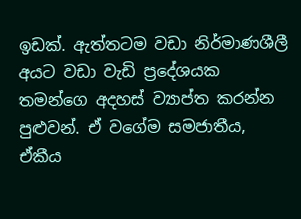ඉඩක්. ඇත්තටම වඩා නිර්මාණශීලී අයට වඩා වැඩි ප්‍රදේශයක තමන්ගෙ අදහස් ව්‍යාප්ත කරන්න පුළුවන්. ඒ වගේම සමජාතීය, ඒකීය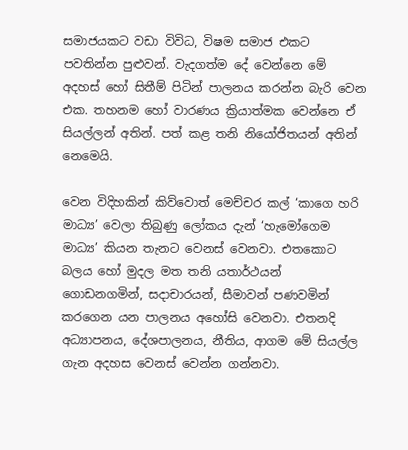සමාජයකට වඩා විවිධ, විෂම සමාජ එකට පවතින්න පුළුවන්. වැදගත්ම දේ වෙන්නෙ මේ අදහස් හෝ සිතීම් පිටින් පාලනය කරන්න බැරි වෙන එක. තහනම හෝ වාරණය ක්‍රියාත්මක වෙන්නෙ ඒ සියල්ලන් අතින්. පත් කළ තනි නියෝජිතයන් අතින් නෙමෙයි.

වෙන විදිහකින් කිව්වොත් මෙච්චර කල් ‘කාගෙ හරි මාධ්‍ය’ වෙලා තිබුණු ලෝකය දැන් ‘හැමෝගෙම මාධ්‍ය’ කියන තැනට වෙනස් වෙනවා. එතකොට බලය හෝ මුදල මත තනි යතාර්ථයන් ගොඩනගමින්, සදාචාරයන්, සීමාවන් පණවමින් කරගෙන යන පාලනය අහෝසි වෙනවා. එතනදි අධ්‍යාපනය, දේශපාලනය, නීතිය, ආගම මේ සියල්ල ගැන අදහස වෙනස් වෙන්න ගන්නවා.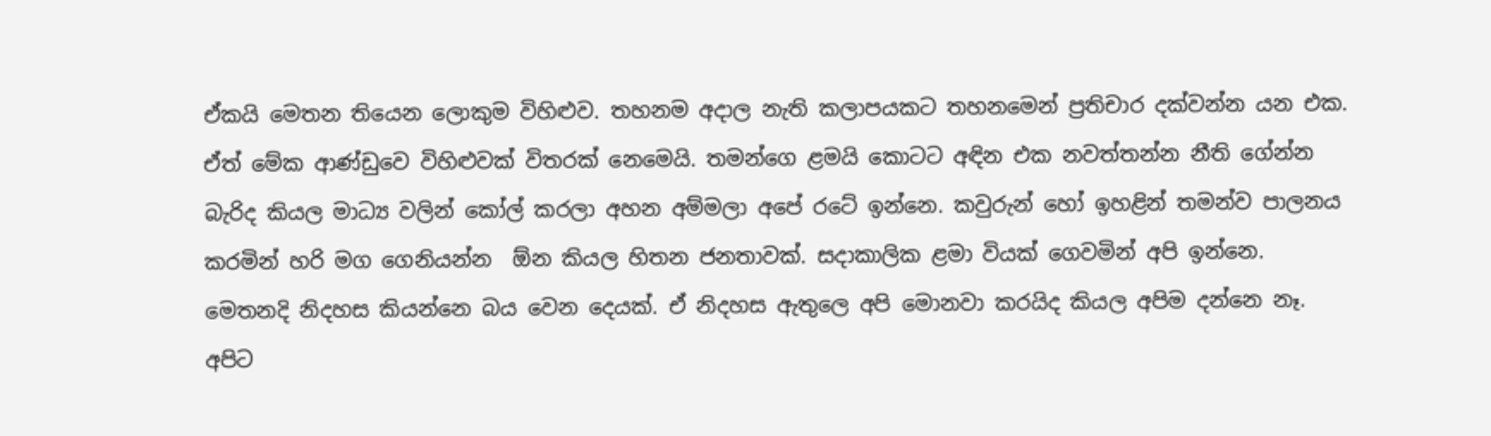ඒකයි මෙතන තියෙන ලොකුම විහිළුව. තහනම අදාල නැති කලාපයකට තහනමෙන් ප්‍රතිචාර දක්වන්න යන එක. ඒත් මේක ආණ්ඩුවෙ විහිළුවක් විතරක් නෙමෙයි. තමන්ගෙ ළමයි කොටට අඳින එක නවත්තන්න නීති ගේන්න බැරිද කියල මාධ්‍ය වලින් කෝල් කරලා අහන අම්මලා අපේ රටේ ඉන්නෙ. කවුරුන් හෝ ඉහළින් තමන්ව පාලනය කරමින් හරි මග ගෙනියන්න  ඕන කියල හිතන ජනතාවක්. සදාකාලික ළමා වියක් ගෙවමින් අපි ඉන්නෙ. මෙතනදි නිදහස කියන්නෙ බය වෙන දෙයක්. ඒ නිදහස ඇතුලෙ අපි මොනවා කරයිද කියල අපිම දන්නෙ නෑ. අපිට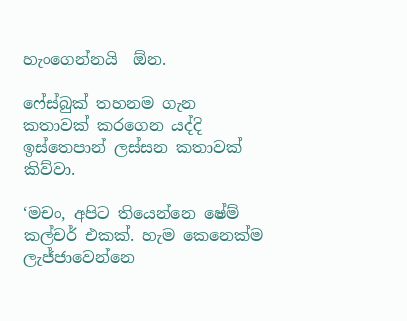හැංගෙන්නයි  ඕන.

ෆේස්බුක් තහනම ගැන කතාවක් කරගෙන යද්දි ඉස්තෙපාන් ලස්සන කතාවක් කිව්වා.

‘මචං, අපිට තියෙන්නෙ ෂේම් කල්චර් එකක්. හැම කෙනෙක්ම ලැජ්ජාවෙන්නෙ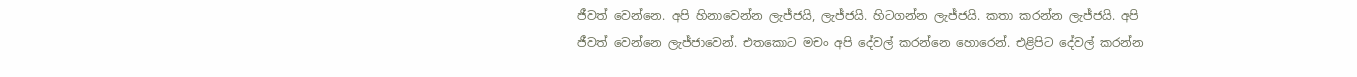ජීවත් වෙන්නෙ. අපි හිනාවෙන්න ලැජ්ජයි, ලැජ්ජයි. හිටගන්න ලැජ්ජයි. කතා කරන්න ලැජ්ජයි. අපි ජීවත් වෙන්නෙ ලැජ්ජාවෙන්. එතකොට මචං අපි දේවල් කරන්නෙ හොරෙන්. එළිපිට දේවල් කරන්න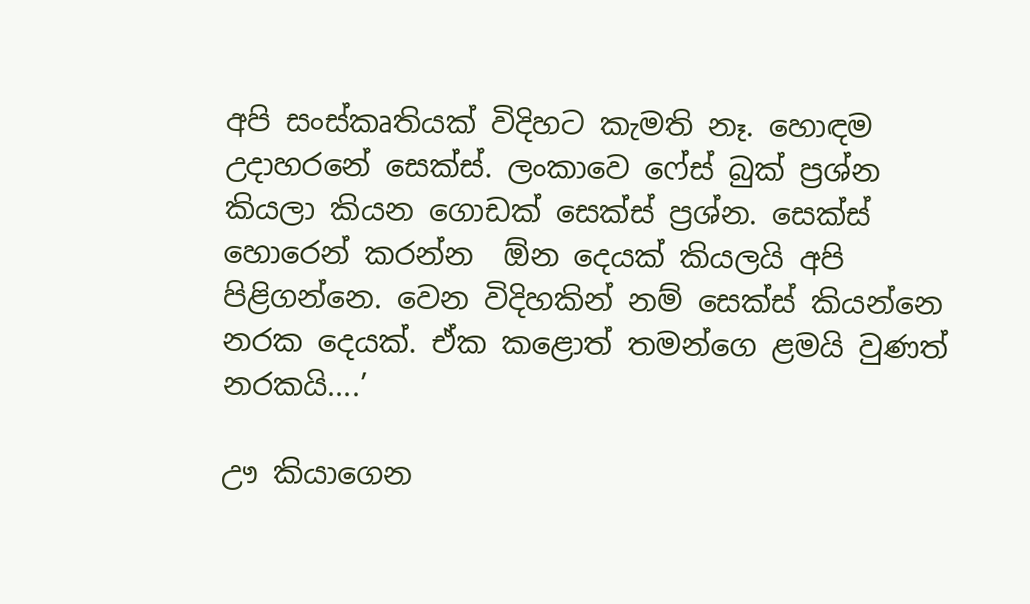අපි සංස්කෘතියක් විදිහට කැමති නෑ. හොඳම උදාහරනේ සෙක්ස්. ලංකාවෙ ෆේස් බුක් ප්‍රශ්න කියලා කියන ගොඩක් සෙක්ස් ප්‍රශ්න. සෙක්ස් හොරෙන් කරන්න  ඕන දෙයක් කියලයි අපි පිළිගන්නෙ. වෙන විදිහකින් නම් සෙක්ස් කියන්නෙ නරක දෙයක්. ඒක කළොත් තමන්ගෙ ළමයි වුණත් නරකයි....’

ඌ කියාගෙන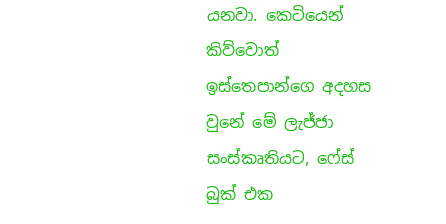යනවා. කෙටියෙන් කිව්වොත් ඉස්තෙපාන්ගෙ අදහස වුනේ මේ ලැජ්ජා සංස්කෘතියට, ෆේස් බුක් එක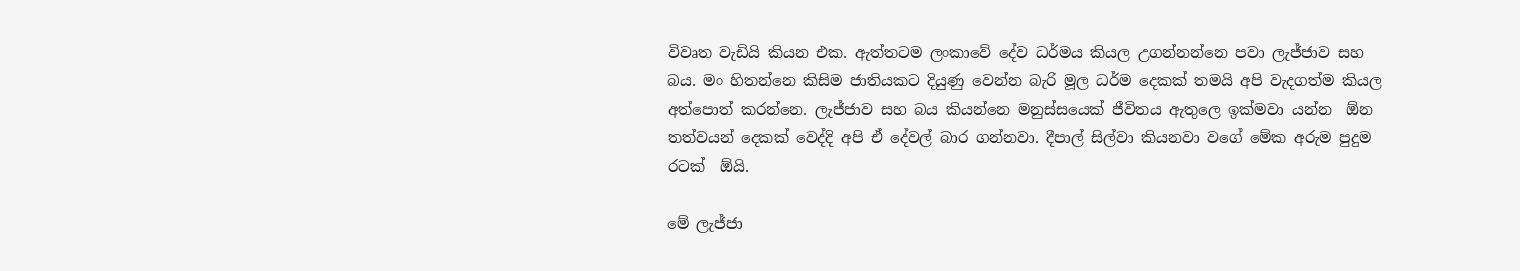විවෘත වැඩියි කියන එක. ඇත්තටම ලංකාවේ දේව ධර්මය කියල උගන්නන්නෙ පවා ලැජ්ජාව සහ බය. මං හිතන්නෙ කිසිම ජාතියකට දියුණු වෙන්න බැරි මූල ධර්ම දෙකක් තමයි අපි වැදගත්ම කියල අත්පොත් කරන්නෙ. ලැජ්ජාව සහ බය කියන්නෙ මනුස්සයෙක් ජීවිතය ඇතුලෙ ඉක්මවා යන්න  ඕන තත්වයන් දෙකක් වෙද්දි අපි ඒ දේවල් බාර ගන්නවා. දීපාල් සිල්වා කියනවා වගේ මේක අරුම පුදුම රටක්  ඕයි.

මේ ලැජ්ජා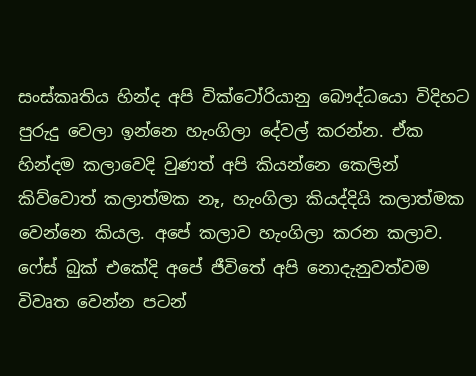සංස්කෘතිය හින්ද අපි වික්ටෝරියානු බෞද්ධයො විදිහට පුරුදු වෙලා ඉන්නෙ හැංගිලා දේවල් කරන්න. ඒක හින්දම කලාවෙදි වුණත් අපි කියන්නෙ කෙලින් කිව්වොත් කලාත්මක නෑ, හැංගිලා කියද්දියි කලාත්මක වෙන්නෙ කියල. අපේ කලාව හැංගිලා කරන කලාව. ෆේස් බුක් එකේදි අපේ ජීවිතේ අපි නොදැනුවත්වම විවෘත වෙන්න පටන්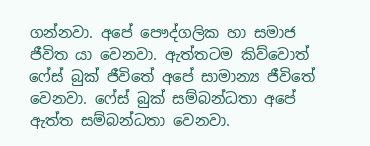ගන්නවා. අපේ පෞද්ගලික හා සමාජ ජීවිත යා වෙනවා. ඇත්තටම කිව්වොත් ෆේස් බුක් ජීවිතේ අපේ සාමාන්‍ය ජීවිතේ වෙනවා. ෆේස් බුක් සම්බන්ධතා අපේ ඇත්ත සම්බන්ධතා වෙනවා.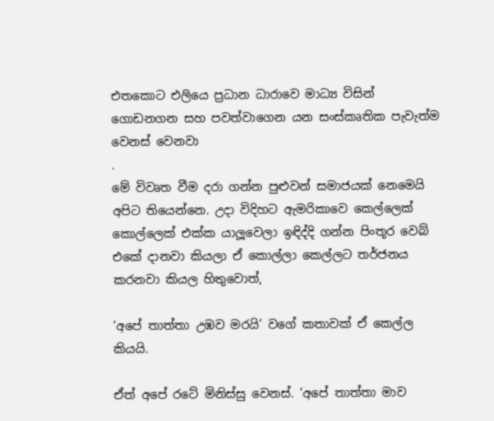එතකොට එලියෙ ප්‍රධාන ධාරාවෙ මාධ්‍ය විසින් ගොඩනගන සහ පවත්වාගෙන යන සංස්කෘතික පැවැත්ම වෙනස් වෙනවා
.
මේ විවෘත වීම දරා ගන්න පුළුවන් සමාජයක් නෙමෙයි අපිට තියෙන්නෙ. උදා විදිහට ඇමරිකාවෙ කෙල්ලෙක් කොල්ලෙක් එක්ක යාලූවෙලා ඉඳිද්දි ගන්න පිංතූර වෙබ් එකේ දානවා කියලා ඒ කොල්ලා කෙල්ලට තර්ජනය කරනවා කියල හිතුවොත්,

‘අපේ තාත්තා උඹව මරයි’ වගේ කතාවක් ඒ කෙල්ල කියයි.

ඒත් අපේ රටේ මිනිස්සු වෙනස්. ‘අපේ තාත්තා මාව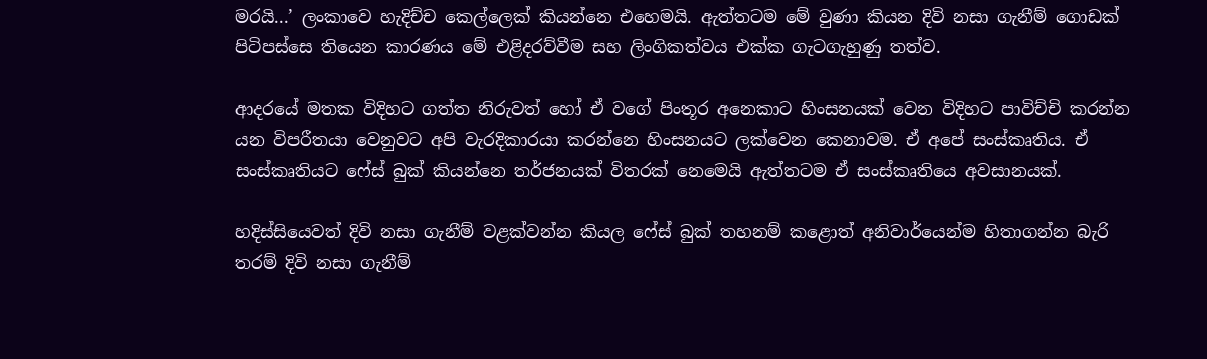මරයි...’ ලංකාවෙ හැදිච්ච කෙල්ලෙක් කියන්නෙ එහෙමයි. ඇත්තටම මේ වුණා කියන දිවි නසා ගැනීම් ගොඩක් පිටිපස්සෙ තියෙන කාරණය මේ එළිදරව්වීම සහ ලිංගිකත්වය එක්ක ගැටගැහුණු තත්ව.

ආදරයේ මතක විදිහට ගත්ත නිරුවත් හෝ ඒ වගේ පිංතූර අනෙකාට හිංසනයක් වෙන විදිහට පාවිච්චි කරන්න යන විපරීතයා වෙනුවට අපි වැරදිකාරයා කරන්නෙ හිංසනයට ලක්වෙන කෙනාවම. ඒ අපේ සංස්කෘතිය. ඒ සංස්කෘතියට ෆේස් බුක් කියන්නෙ තර්ජනයක් විතරක් නෙමෙයි ඇත්තටම ඒ සංස්කෘතියෙ අවසානයක්.

හදිස්සියෙවත් දිවි නසා ගැනීම් වළක්වන්න කියල ෆේස් බුක් තහනම් කළොත් අනිවාර්යෙන්ම හිතාගන්න බැරි තරම් දිවි නසා ගැනීම්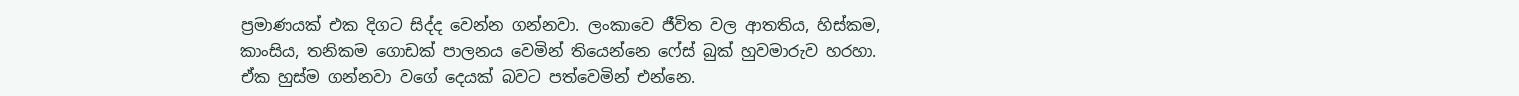ප්‍රමාණයක් එක දිගට සිද්ද වෙන්න ගන්නවා. ලංකාවෙ ජීවිත වල ආතතිය, හිස්කම, කාංසිය, තනිකම ගොඩක් පාලනය වෙමින් තියෙන්නෙ ෆේස් බුක් හුවමාරුව හරහා. ඒක හුස්ම ගන්නවා වගේ දෙයක් බවට පත්වෙමින් එන්නෙ.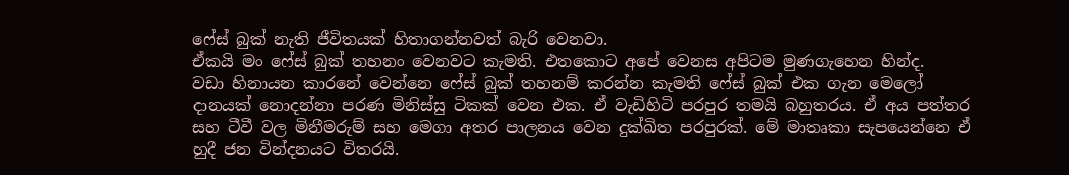ෆේස් බුක් නැති ජීවිතයක් හිතාගන්නවත් බැරි වෙනවා.
ඒකයි මං ෆේස් බුක් තහනං වෙනවට කැමති. එතකොට අපේ වෙනස අපිටම මුණගැහෙන හින්ද.
වඩා හිනායන කාරනේ වෙන්නෙ ෆේස් බුක් තහනම් කරන්න කැමති ෆේස් බුක් එක ගැන මෙලෝ දානයක් නොදන්නා පරණ මිනිස්සු ටිකක් වෙන එක. ඒ වැඩිහිටි පරපුර තමයි බහුතරය. ඒ අය පත්තර සහ ටීවී වල මිනීමරුම් සහ මෙගා අතර පාලනය වෙන දුක්ඛිත පරපුරක්. මේ මාතෘකා සැපයෙන්නෙ ඒ හුදී ජන වින්දනයට විතරයි.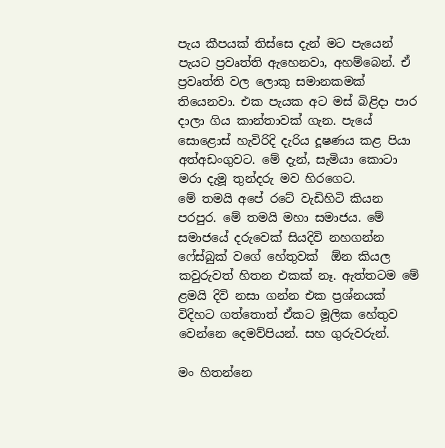පැය කීපයක් තිස්සෙ දැන් මට පැයෙන් පැයට ප්‍රවෘත්ති ඇහෙනවා, අහම්බෙන්. ඒ ප්‍රවෘත්ති වල ලොකු සමානකමක් තියෙනවා. එක පැයක අට මස් බිළිදා පාර දාලා ගිය කාන්තාවක් ගැන. පැයේ සොළොස් හැවිරිදි දැරිය දූෂණය කළ පියා අත්අඩංගුවට. මේ දැන්, සැමියා කොටා මරා දැමූ තුන්දරු මව හිරගෙට.
මේ තමයි අපේ රටේ වැඩිහිටි කියන පරපුර. මේ තමයි මහා සමාජය. මේ සමාජයේ දරුවෙක් සියදිවි නහගන්න ෆේස්බුක් වගේ හේතුවක්  ඕන කියල කවුරුවත් හිතන එකක් නෑ. ඇත්තටම මේ ළමයි දිවි නසා ගන්න එක ප්‍රශ්නයක් විදිහට ගත්තොත් ඒකට මූලික හේතුව වෙන්නෙ දෙමව්පියන්. සහ ගුරුවරුන්.

මං හිතන්නෙ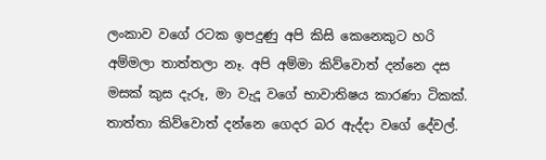ලංකාව වගේ රටක ඉපදුණු අපි කිසි කෙනෙකුට හරි අම්මලා තාත්තලා නෑ. අපි අම්මා කිව්වොත් දන්නෙ දස මසක් කුස දැරූ, මා වැදූ වගේ භාවාතිෂය කාරණා ටිකක්. තාත්තා කිව්වොත් දන්නෙ ගෙදර බර ඇද්දා වගේ දේවල්.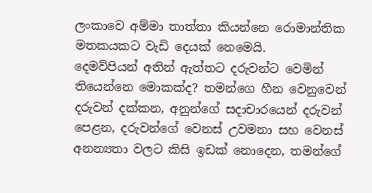ලංකාවෙ අම්මා තාත්තා කියන්නෙ රොමාන්තික මතකයකට වැඩි දෙයක් නෙමෙයි.
දෙමව්පියන් අතින් ඇත්තට දරුවන්ට වෙමින් තියෙන්නෙ මොකක්ද? තමන්ගෙ හීන වෙනුවෙන් දරුවන් දක්කන, අනුන්ගේ සදාචාරයෙන් දරුවන් පෙළන, දරුවන්ගේ වෙනස් උවමනා සහ වෙනස් අනන්‍යතා වලට කිසි ඉඩක් නොදෙන, තමන්ගේ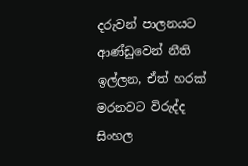දරුවන් පාලනයට ආණ්ඩුවෙන් නීති ඉල්ලන, ඒත් හරක් මරනවට විරුද්ද සිංහල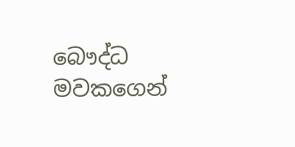බෞද්ධ මවකගෙන්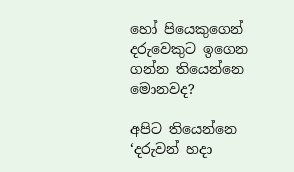හෝ පියෙකුගෙන් දරුවෙකුට ඉගෙන ගන්න තියෙන්නෙ මොනවද?

අපිට තියෙන්නෙ ‘දරුවන් හදා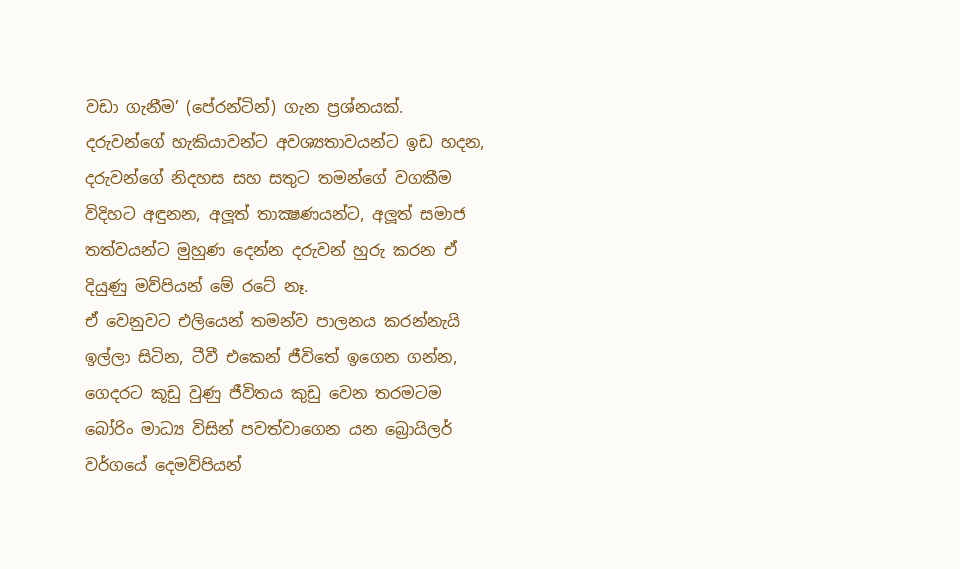වඩා ගැනීම’ (පේරන්ටින්) ගැන ප්‍රශ්නයක්. දරුවන්ගේ හැකියාවන්ට අවශ්‍යතාවයන්ට ඉඩ හදන, දරුවන්ගේ නිදහස සහ සතුට තමන්ගේ වගකීම විදිහට අඳුනන, අලූත් තාක්‍ෂණයන්ට, අලූත් සමාජ තත්වයන්ට මුහුණ දෙන්න දරුවන් හුරු කරන ඒ දියුණු මව්පියන් මේ රටේ නෑ.
ඒ වෙනුවට එලියෙන් තමන්ව පාලනය කරන්නැයි ඉල්ලා සිටින, ටීවී එකෙන් ජීවිතේ ඉගෙන ගන්න, ගෙදරට කූඩු වුණු ජීවිතය කුඩු වෙන තරමටම බෝරිං මාධ්‍ය විසින් පවත්වාගෙන යන බ්‍රොයිලර් වර්ගයේ දෙමව්පියන්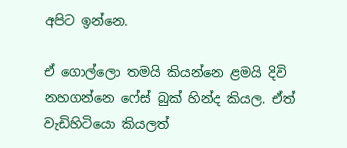අපිට ඉන්නෙ.

ඒ ගොල්ලො තමයි කියන්නෙ ළමයි දිවි නහගන්නෙ ෆේස් බුක් හින්ද කියල. ඒත් වැඩිහිටියො කියලත්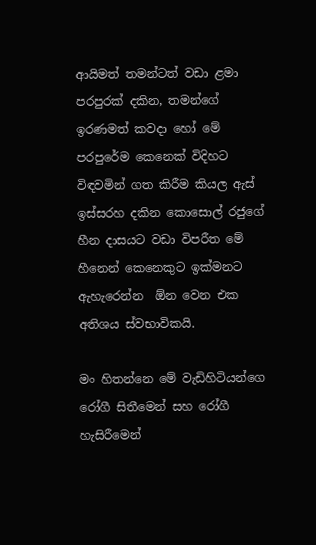ආයිමත් තමන්ටත් වඩා ළමා පරපුරක් දකින, තමන්ගේ ඉරණමත් කවදා හෝ මේ පරපුරේම කෙනෙක් විදිහට විඳවමින් ගත කිරීම කියල ඇස් ඉස්සරහ දකින කොසොල් රජුගේ හීන දාසයට වඩා විපරීත මේ හීනෙන් කෙනෙකුට ඉක්මනට ඇහැරෙන්න  ඕන වෙන එක අතිශය ස්වභාවිකයි.

මං හිතන්නෙ මේ වැඩිහිටියන්ගෙ රෝගී සිතීමෙන් සහ රෝගී හැසිරීමෙන්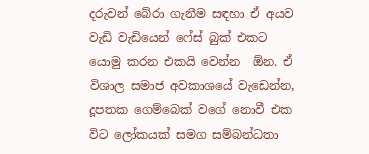දරුවන් බේරා ගැනීම සඳහා ඒ අයව වැඩි වැඩියෙන් ෆේස් බුක් එකට යොමු කරන එකයි වෙන්න  ඕන. ඒ විශාල සමාජ අවකාශයේ වැඩෙන්න,  දූපතක ගෙම්බෙක් වගේ නොවී එක විට ලෝකයක් සමග සම්බන්ධතා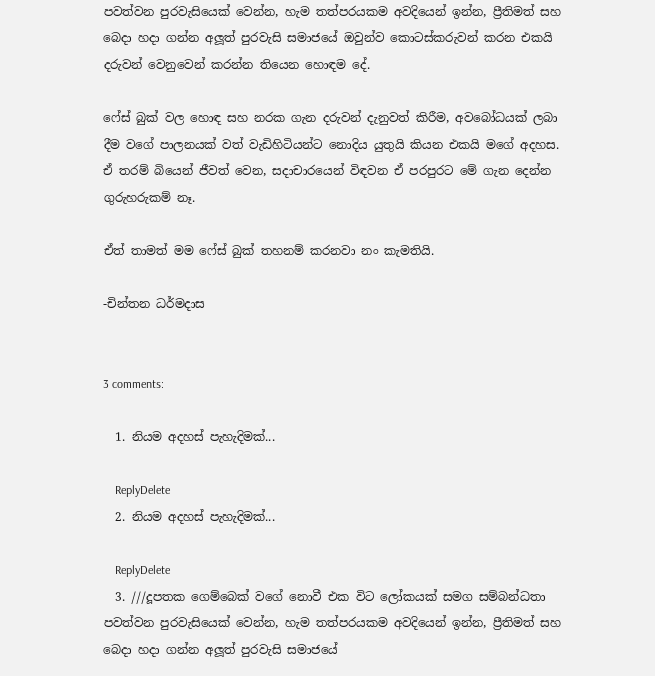පවත්වන පුරවැසියෙක් වෙන්න, හැම තත්පරයකම අවදියෙන් ඉන්න, ප්‍රීතිමත් සහ බෙදා හදා ගන්න අලූත් පුරවැසි සමාජයේ ඔවුන්ව කොටස්කරුවන් කරන එකයි දරුවන් වෙනුවෙන් කරන්න තියෙන හොඳම දේ.

ෆේස් බුක් වල හොඳ සහ නරක ගැන දරුවන් දැනුවත් කිරීම, අවබෝධයක් ලබා දීම වගේ පාලනයක් වත් වැඩිහිටියන්ට නොදිය යුතුයි කියන එකයි මගේ අදහස. ඒ තරම් බියෙන් ජීවත් වෙන, සදාචාරයෙන් විඳවන ඒ පරපුරට මේ ගැන දෙන්න ගුරුහරුකම් නෑ.

ඒත් තාමත් මම ෆේස් බුක් තහනම් කරනවා නං කැමතියි.

-චින්තන ධර්මදාස


3 comments:

  1. නියම අදහස් පැහැදිමක්...

    ReplyDelete
  2. නියම අදහස් පැහැදිමක්...

    ReplyDelete
  3. ///දූපතක ගෙම්බෙක් වගේ නොවී එක විට ලෝකයක් සමග සම්බන්ධතා පවත්වන පුරවැසියෙක් වෙන්න, හැම තත්පරයකම අවදියෙන් ඉන්න, ප්‍රීතිමත් සහ බෙදා හදා ගන්න අලූත් පුරවැසි සමාජයේ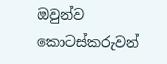ඔවුන්ව කොටස්කරුවන්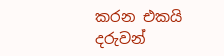කරන එකයි දරුවන්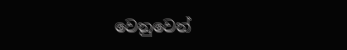වෙනුවෙන්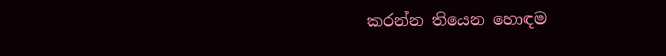කරන්න තියෙන හොඳම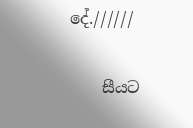දේ.//////

    සීයට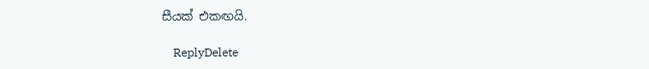සීයක් එකඟයි.

    ReplyDelete